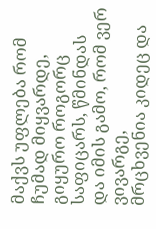მაქვს უფლება რომ ჩუმად მიყვარდე,
გიყურო როგორც საფიცარს, წმინდას
და იმის გამო, რომ ვერ ვივარგე,
მრცხვენია კიდეც და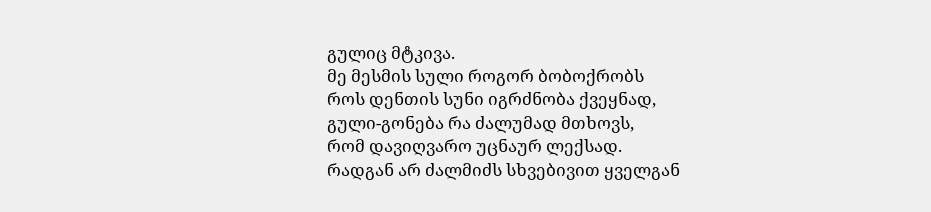გულიც მტკივა.
მე მესმის სული როგორ ბობოქრობს
როს დენთის სუნი იგრძნობა ქვეყნად,
გული-გონება რა ძალუმად მთხოვს,
რომ დავიღვარო უცნაურ ლექსად.
რადგან არ ძალმიძს სხვებივით ყველგან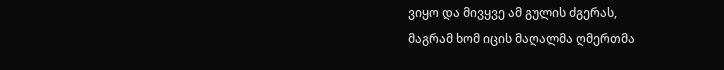ვიყო და მივყვე ამ გულის ძგერას,
მაგრამ ხომ იცის მაღალმა ღმერთმა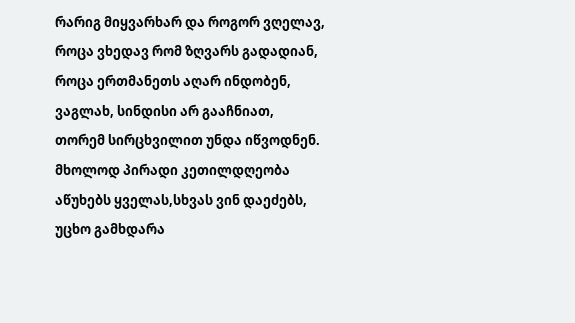რარიგ მიყვარხარ და როგორ ვღელავ,
როცა ვხედავ რომ ზღვარს გადადიან,
როცა ერთმანეთს აღარ ინდობენ,
ვაგლახ, სინდისი არ გააჩნიათ,
თორემ სირცხვილით უნდა იწვოდნენ.
მხოლოდ პირადი კეთილდღეობა
აწუხებს ყველას,სხვას ვინ დაეძებს,
უცხო გამხდარა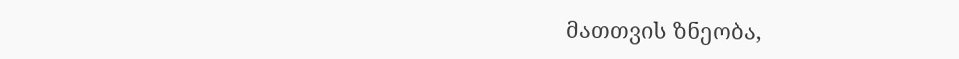მათთვის ზნეობა,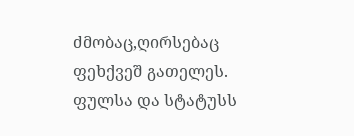ძმობაც,ღირსებაც ფეხქვეშ გათელეს.
ფულსა და სტატუსს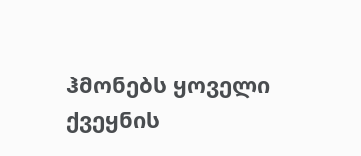ჰმონებს ყოველი
ქვეყნის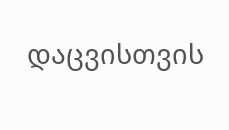დაცვისთვის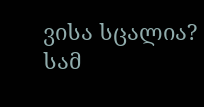ვისა სცალია?
სამ